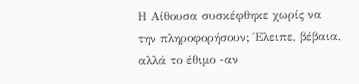Η Αίθουσα συσκέφθηκε χωρίς να την πληροφορήσουν; Έλειπε, βέβαια, αλλά το έθιμο -αν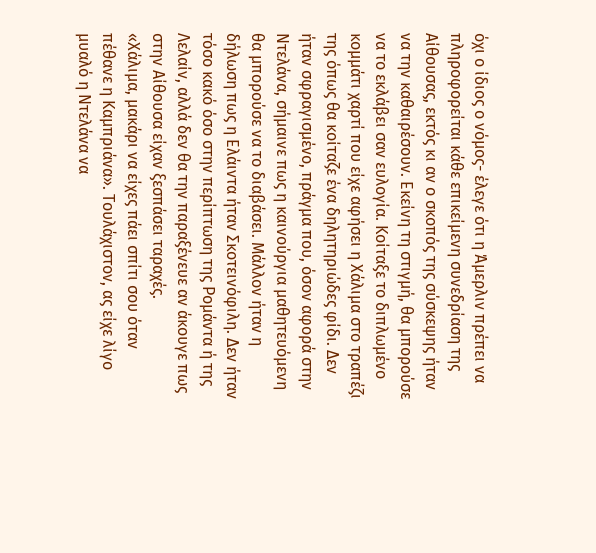όχι ο ίδιος ο νόμος- έλεγε ότι η Άμερλιν πρέπει να πληροφορείται κάθε επικείμενη συνεδρίαση της Αίθουσας, εκτός κι αν ο σκοπός της σύσκεψης ήταν να την καθαιρέσουν. Εκείνη τη στιγμή, θα μπορούσε να το εκλάβει σαν ευλογία. Κοίταξε το διπλωμένο κομμάτι χαρτί που είχε αφήσει η Χάλιμα στο τραπέζι της όπως θα κοίταζε ένα δηλητηριώδες φίδι. Δεν ήταν σφραγισμένο, πράγμα που, όσον αφορά στην Ντελάνα, σήμαινε πως η καινούργια μαθητευόμενη θα μπορούσε να το διαβάσει. Μάλλον ήταν η δήλωση πως η Ελάιντα ήταν Σκοτεινόφιλη. Δεν ήταν τόσο κακό όσο στην περίπτωση της Ρομάντα ή της Λελαίν, αλλά δεν θα την παραξένευε αν άκουγε πως στην Αίθουσα είχαν ξεσπάσει ταραχές.
«Χάλιμα, μακάρι να είχες πάει σπίτι σου όταν πέθανε η Καμπριάνα». Τουλάχιστον, ας είχε λίγο μυαλό η Ντελάνα να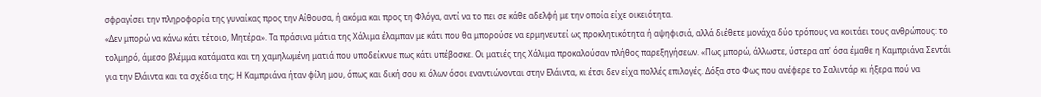σφραγίσει την πληροφορία της γυναίκας προς την Αίθουσα, ή ακόμα και προς τη Φλόγα, αντί να το πει σε κάθε αδελφή με την οποία είχε οικειότητα.
«Δεν μπορώ να κάνω κάτι τέτοιο, Μητέρα». Τα πράσινα μάτια της Χάλιμα έλαμπαν με κάτι που θα μπορούσε να ερμηνευτεί ως προκλητικότητα ή αψηφισιά, αλλά διέθετε μονάχα δύο τρόπους να κοιτάει τους ανθρώπους: το τολμηρό, άμεσο βλέμμα κατάματα και τη χαμηλωμένη ματιά που υποδείκνυε πως κάτι υπέβοσκε. Οι ματιές της Χάλιμα προκαλούσαν πλήθος παρεξηγήσεων. «Πως μπορώ, άλλωστε, ύστερα απ' όσα έμαθε η Καμπριάνα Σεντάι για την Ελάιντα και τα σχέδια της; Η Καμπριάνα ήταν φίλη μου, όπως και δική σου κι όλων όσοι εναντιώνονται στην Ελάιντα, κι έτσι δεν είχα πολλές επιλογές. Δόξα στο Φως που ανέφερε το Σαλιντάρ κι ήξερα πού να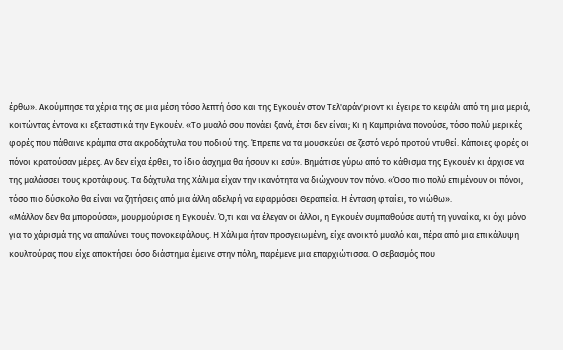έρθω». Ακούμπησε τα χέρια της σε μια μέση τόσο λεπτή όσο και της Εγκουέν στον Τελ'αράν'ριοντ κι έγειρε το κεφάλι από τη μια μεριά, κοιτώντας έντονα κι εξεταστικά την Εγκουέν. «Το μυαλό σου πονάει ξανά, έτσι δεν είναι; Κι η Καμπριάνα πονούσε, τόσο πολύ μερικές φορές που πάθαινε κράμπα στα ακροδάχτυλα του ποδιού της. Έπρεπε να τα μουσκεύει σε ζεστό νερό προτού ντυθεί. Κάποιες φορές οι πόνοι κρατούσαν μέρες. Αν δεν είχα έρθει, το ίδιο άσχημα θα ήσουν κι εσύ». Βημάτισε γύρω από το κάθισμα της Εγκουέν κι άρχισε να της μαλάσσει τους κροτάφους. Τα δάχτυλα της Χάλιμα είχαν την ικανότητα να διώχνουν τον πόνο. «Όσο πιο πολύ επιμένουν οι πόνοι, τόσο πιο δύσκολο θα είναι να ζητήσεις από μια άλλη αδελφή να εφαρμόσει Θεραπεία. Η ένταση φταίει, το νιώθω».
«Μάλλον δεν θα μπορούσα», μουρμούρισε η Εγκουέν. Ό,τι και να έλεγαν οι άλλοι, η Εγκουέν συμπαθούσε αυτή τη γυναίκα, κι όχι μόνο για το χάρισμά της να απαλύνει τους πονοκεφάλους. Η Χάλιμα ήταν προσγειωμένη, είχε ανοικτό μυαλό και, πέρα από μια επικάλυψη κουλτούρας που είχε αποκτήσει όσο διάστημα έμεινε στην πόλη, παρέμενε μια επαρχιώτισσα. Ο σεβασμός που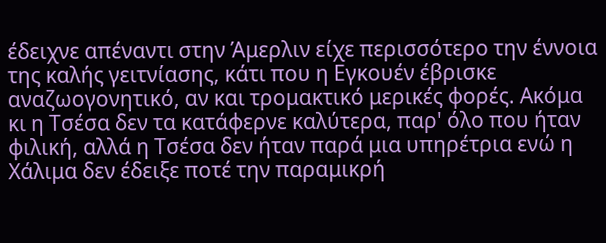έδειχνε απέναντι στην Άμερλιν είχε περισσότερο την έννοια της καλής γειτνίασης, κάτι που η Εγκουέν έβρισκε αναζωογονητικό, αν και τρομακτικό μερικές φορές. Ακόμα κι η Τσέσα δεν τα κατάφερνε καλύτερα, παρ' όλο που ήταν φιλική, αλλά η Τσέσα δεν ήταν παρά μια υπηρέτρια ενώ η Χάλιμα δεν έδειξε ποτέ την παραμικρή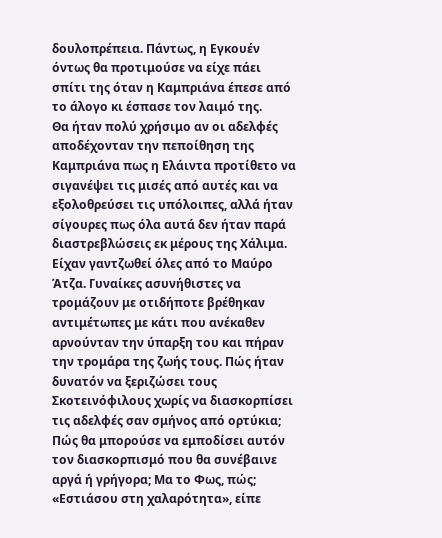δουλοπρέπεια. Πάντως, η Εγκουέν όντως θα προτιμούσε να είχε πάει σπίτι της όταν η Καμπριάνα έπεσε από το άλογο κι έσπασε τον λαιμό της.
Θα ήταν πολύ χρήσιμο αν οι αδελφές αποδέχονταν την πεποίθηση της Καμπριάνα πως η Ελάιντα προτίθετο να σιγανέψει τις μισές από αυτές και να εξολοθρεύσει τις υπόλοιπες, αλλά ήταν σίγουρες πως όλα αυτά δεν ήταν παρά διαστρεβλώσεις εκ μέρους της Χάλιμα. Είχαν γαντζωθεί όλες από το Μαύρο Άτζα. Γυναίκες ασυνήθιστες να τρομάζουν με οτιδήποτε βρέθηκαν αντιμέτωπες με κάτι που ανέκαθεν αρνούνταν την ύπαρξη του και πήραν την τρομάρα της ζωής τους. Πώς ήταν δυνατόν να ξεριζώσει τους Σκοτεινόφιλους χωρίς να διασκορπίσει τις αδελφές σαν σμήνος από ορτύκια; Πώς θα μπορούσε να εμποδίσει αυτόν τον διασκορπισμό που θα συνέβαινε αργά ή γρήγορα; Μα το Φως, πώς;
«Εστιάσου στη χαλαρότητα», είπε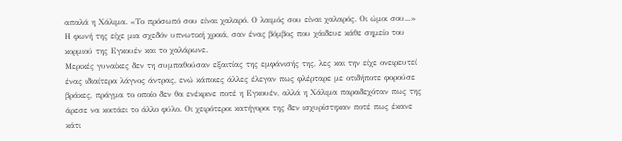απαλά η Χάλιμα. «Το πρόσωπό σου είναι χαλαρό. Ο λαιμός σου είναι χαλαρός. Οι ώμοι σου...» Η φωνή της είχε μια σχεδόν υπνωτική χροιά, σαν ένας βόμβος που χάιδευε κάθε σημείο του κορμιού της Εγκουέν και το χαλάρωνε.
Μερικές γυναίκες δεν τη συμπαθούσαν εξαιτίας της εμφάνισής της, λες και την είχε ονειρευτεί ένας ιδιαίτερα λάγνος άντρας, ενώ κάποιες άλλες έλεγαν πως φλέρταρε με οτιδήποτε φορούσε βράκες, πράγμα το οποίο δεν θα ενέκρινε ποτέ η Εγκουέν, αλλά η Χάλιμα παραδεχόταν πως της άρεσε να κοιτάει το άλλο φύλο. Οι χειρότεροι κατήγοροι της δεν ισχυρίστηκαν ποτέ πως έκανε κάτι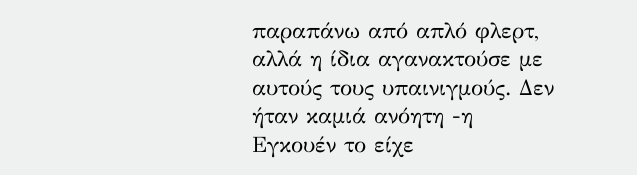παραπάνω από απλό φλερτ, αλλά η ίδια αγανακτούσε με αυτούς τους υπαινιγμούς. Δεν ήταν καμιά ανόητη -η Εγκουέν το είχε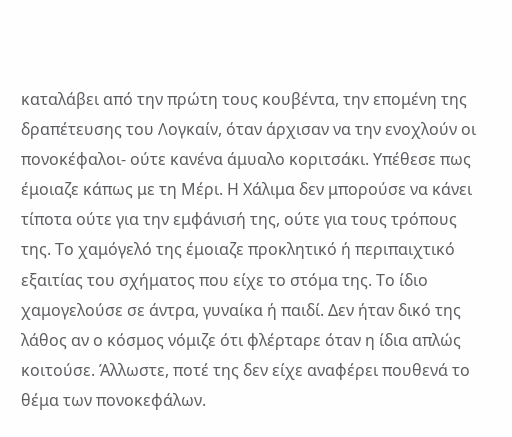καταλάβει από την πρώτη τους κουβέντα, την επομένη της δραπέτευσης του Λογκαίν, όταν άρχισαν να την ενοχλούν οι πονοκέφαλοι- ούτε κανένα άμυαλο κοριτσάκι. Υπέθεσε πως έμοιαζε κάπως με τη Μέρι. Η Χάλιμα δεν μπορούσε να κάνει τίποτα ούτε για την εμφάνισή της, ούτε για τους τρόπους της. Το χαμόγελό της έμοιαζε προκλητικό ή περιπαιχτικό εξαιτίας του σχήματος που είχε το στόμα της. Το ίδιο χαμογελούσε σε άντρα, γυναίκα ή παιδί. Δεν ήταν δικό της λάθος αν ο κόσμος νόμιζε ότι φλέρταρε όταν η ίδια απλώς κοιτούσε. Άλλωστε, ποτέ της δεν είχε αναφέρει πουθενά το θέμα των πονοκεφάλων.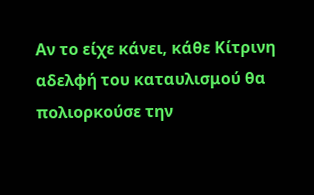Αν το είχε κάνει, κάθε Κίτρινη αδελφή του καταυλισμού θα πολιορκούσε την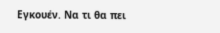Εγκουέν. Να τι θα πει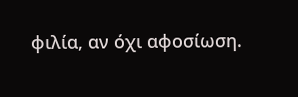φιλία, αν όχι αφοσίωση.